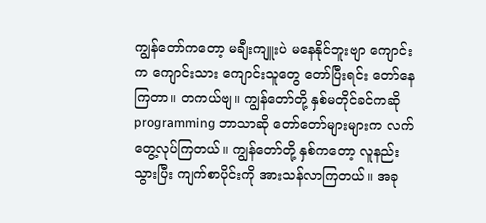ကျွန်တော်ကတော့ မချီးကျူးပဲ မနေနိုင်ဘူးဗျာ ကျောင်းက ကျောင်းသား ကျောင်းသူတွေ တော်ပြီးရင်း တော်နေကြတာ။ တကယ်ဗျ။ ကျွန်တော်တို့ နှစ်မတိုင်ခင်ကဆို programming ဘာသာဆို တော်တော်များများက လက်တွေ့လုပ်ကြတယ်။ ကျွန်တော်တို့ နှစ်ကတော့ လူနည်းသွားပြီး ကျက်စာပိုင်းကို အားသန်လာကြတယ်။ အခု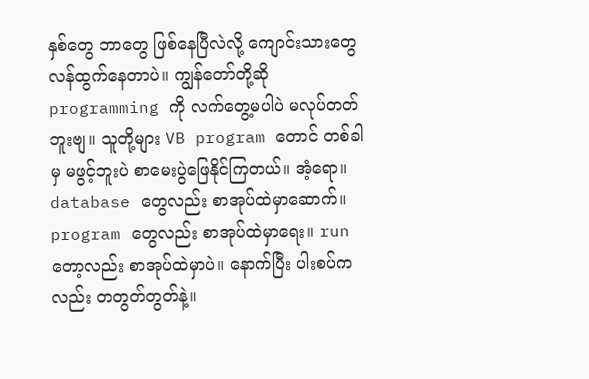နှစ်တွေ ဘာတွေ ဖြစ်နေပြီလဲလို့ ကျောင်းသားတွေ လန်ထွက်နေတာပဲ။ ကျွန်တော်တို့ဆို programming ကို လက်တွေ့မပါပဲ မလုပ်တတ်ဘူးဗျ။ သူတို့များ VB program တောင် တစ်ခါမှ မဖွင့်ဘူးပဲ စာမေးပွဲဖြေနိုင်ကြတယ်။ အံ့ရော။ database တွေလည်း စာအုပ်ထဲမှာဆောက်။ program တွေလည်း စာအုပ်ထဲမှာရေး။ run တော့လည်း စာအုပ်ထဲမှာပဲ။ နောက်ပြီး ပါးစပ်ကလည်း တတွတ်တွတ်နဲ့။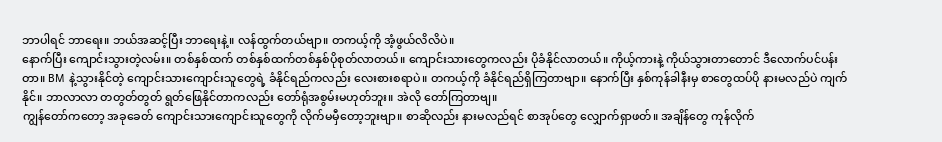ဘာပါရင် ဘာရေး။ ဘယ်အဆင့်ပြီး ဘာရေးနဲ့။ လန်ထွက်တယ်ဗျာ။ တကယ့်ကို အံ့ဖွယ်လိလိပဲ။
နောက်ပြီး ကျောင်းသွားတဲ့လမ်း။ တစ်နှစ်ထက် တစ်နှစ်ထက်တစ်နှစ်ပိုစုတ်လာတယ်။ ကျောင်းသားတွေကလည်း ပိုခံနိုင်လာတယ်။ ကိုယ့်ကားနဲ့ ကိုယ်သွားတာတောင် ဒီလောက်ပင်ပန်းတာ။ BM နဲ့သွားနိုင်တဲ့ ကျောင်းသားကျောင်းသူတွေရဲ့ ခံနိုင်ရည်ကလည်း လေးစားစရာပဲ။ တကယ့်ကို ခံနိုင်ရည်ရှိကြတာဗျာ။ နောက်ပြီး နှစ်ကုန်ခါနီးမှ စာတွေထပ်ပို နားမလည်ပဲ ကျက်နိုင်။ ဘာလာလာ တတွတ်တွတ် ရွတ်ဖြေနိုင်တာကလည်း တော်ရုံအစွမ်းမဟုတ်ဘူး။ အဲလို တော်ကြတာဗျ။
ကျွန်တော်ကတော့ အခုခေတ် ကျောင်းသားကျောင်းသူတွေကို လိုက်မမှီတော့ဘူးဗျာ။ စာဆိုလည်း နားမလည်ရင် စာအုပ်တွေ လျှောက်ရှာဖတ်။ အချိန်တွေ ကုန်လိုက်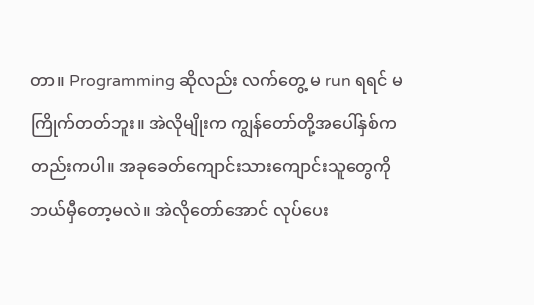တာ။ Programming ဆိုလည်း လက်တွေ့ မ run ရရင် မကြိုက်တတ်ဘူး။ အဲလိုမျိုးက ကျွန်တော်တို့အပေါ်နှစ်ကတည်းကပါ။ အခုခေတ်ကျောင်းသားကျောင်းသူတွေကို ဘယ်မှီတော့မလဲ။ အဲလိုတော်အောင် လုပ်ပေး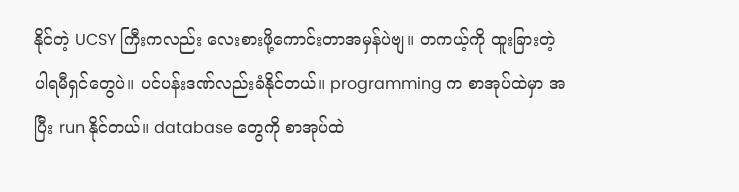နိုင်တဲ့ UCSY ကြီးကလည်း လေးစားဖို့ကောင်းတာအမှန်ပဲဗျ။ တကယ့်ကို ထူးခြားတဲ့ ပါရမီရှင်တွေပဲ။ ပင်ပန်းဒဏ်လည်းခံနိုင်တယ်။ programming က စာအုပ်ထဲမှာ အပြီး run နိုင်တယ်။ database တွေကို စာအုပ်ထဲ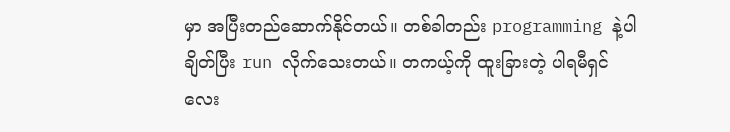မှာ အပြီးတည်ဆောက်နိုင်တယ်။ တစ်ခါတည်း programming နဲ့ပါ ချိတ်ပြီး run လိုက်သေးတယ်။ တကယ့်ကို ထူးခြားတဲ့ ပါရမီရှင်လေး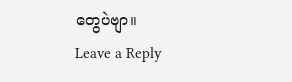တွေပဲဗျာ။
Leave a Reply